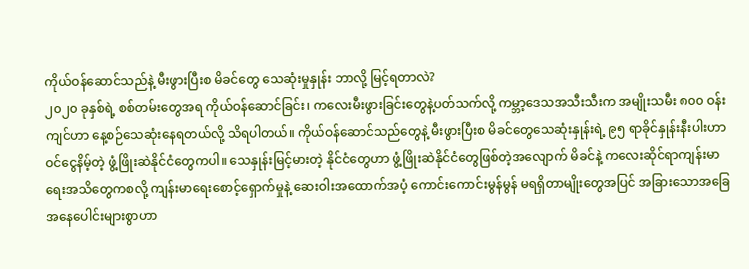ကိုယ်ဝန်ဆောင်သည်နဲ့ မီးဖွားပြီးစ မိခင်တွေ သေဆုံးမှုနှုန်း ဘာလို့ မြင့်ရတာလဲ?
၂၀၂၀ ခုနှစ်ရဲ့ စစ်တမ်းတွေအရ ကိုယ်ဝန်ဆောင်ခြင်း၊ ကလေးမီးဖွားခြင်းတွေနဲ့ပတ်သက်လို့ ကမ္ဘာ့ဒေသအသီးသီးက အမျိုးသမီး ၈၀၀ ဝန်းကျင်ဟာ နေ့စဉ်သေဆုံးနေရတယ်လို့ သိရပါတယ်။ ကိုယ်ဝန်ဆောင်သည်တွေနဲ့ မီးဖွားပြီးစ မိခင်တွေသေဆုံးနှုန်းရဲ့ ၉၅ ရာခိုင်နှုန်းနီးပါးဟာ ဝင်ငွေနိမ့်တဲ့ ဖွံ့ဖြိုးဆဲနိုင်ငံတွေကပါ။ သေနှုန်းမြင့်မားတဲ့ နိုင်ငံတွေဟာ ဖွံ့ဖြိုးဆဲနိုင်ငံတွေဖြစ်တဲ့အလျောက် မိခင်နဲ့ ကလေးဆိုင်ရာကျန်းမာရေးအသိတွေကစလို့ ကျန်းမာရေးစောင့်ရှောက်မှုနဲ့ ဆေးဝါးအထောက်အပံ့ ကောင်းကောင်းမွန်မွန် မရရှိတာမျိုးတွေအပြင် အခြားသောအခြေအနေပေါင်းများစွာဟာ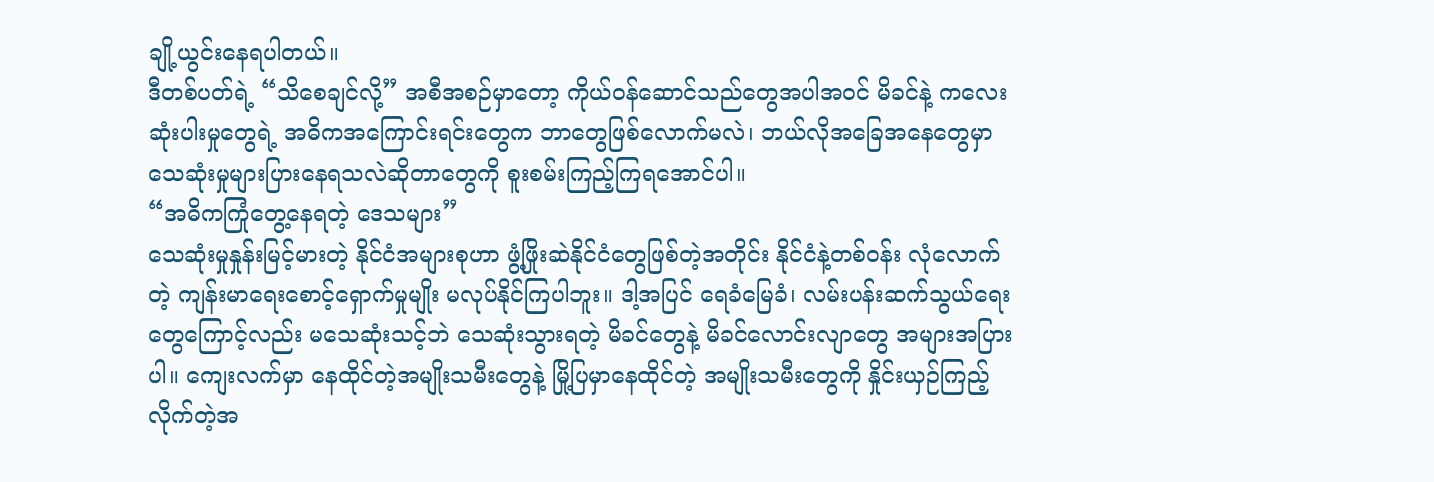ချို့ယွင်းနေရပါတယ်။
ဒီတစ်ပတ်ရဲ့ “သိစေချင်လို့” အစီအစဉ်မှာတော့ ကိုယ်ဝန်ဆောင်သည်တွေအပါအဝင် မိခင်နဲ့ ကလေးဆုံးပါးမှုတွေရဲ့ အဓိကအကြောင်းရင်းတွေက ဘာတွေဖြစ်လောက်မလဲ၊ ဘယ်လိုအခြေအနေတွေမှာ သေဆုံးမှုများပြားနေရသလဲဆိုတာတွေကို စူးစမ်းကြည့်ကြရအောင်ပါ။
“အဓိကကြုံတွေ့နေရတဲ့ ဒေသများ”
သေဆုံးမှုနှုန်းမြင့်မားတဲ့ နိုင်ငံအများစုဟာ ဖွံ့ဖြိုးဆဲနိုင်ငံတွေဖြစ်တဲ့အတိုင်း နိုင်ငံနဲ့တစ်ဝန်း လုံလောက်တဲ့ ကျန်းမာရေးစောင့်ရှောက်မှုမျိုး မလုပ်နိုင်ကြပါဘူး။ ဒါ့အပြင် ရေခံမြေခံ၊ လမ်းပန်းဆက်သွယ်ရေးတွေကြောင့်လည်း မသေဆုံးသင့်ဘဲ သေဆုံးသွားရတဲ့ မိခင်တွေနဲ့ မိခင်လောင်းလျာတွေ အများအပြားပါ။ ကျေးလက်မှာ နေထိုင်တဲ့အမျိုးသမီးတွေနဲ့ မြို့ပြမှာနေထိုင်တဲ့ အမျိုးသမီးတွေကို နှိုင်းယှဉ်ကြည့်လိုက်တဲ့အ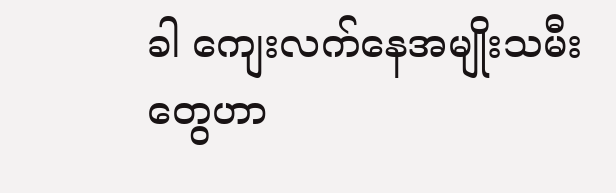ခါ ကျေးလက်နေအမျိုးသမီးတွေဟာ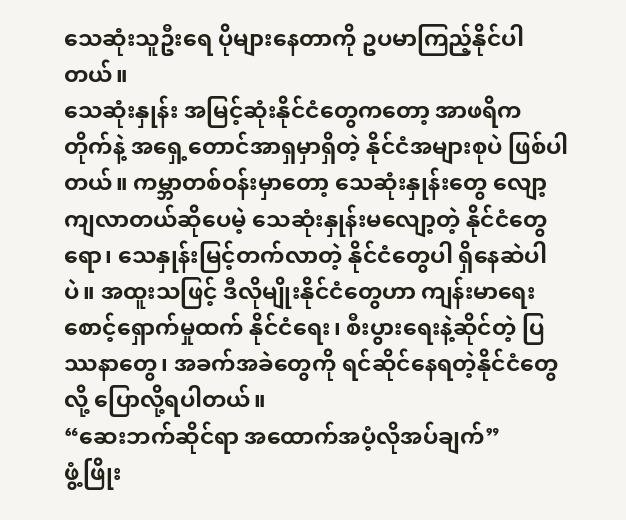သေဆုံးသူဦးရေ ပိုများနေတာကို ဥပမာကြည့်နိုင်ပါတယ်။
သေဆုံးနှုန်း အမြင့်ဆုံးနိုင်ငံတွေကတော့ အာဖရိကတိုက်နဲ့ အရှေ့တောင်အာရှမှာရှိတဲ့ နိုင်ငံအများစုပဲ ဖြစ်ပါတယ်။ ကမ္ဘာတစ်ဝန်းမှာတော့ သေဆုံးနှုန်းတွေ လျော့ကျလာတယ်ဆိုပေမဲ့ သေဆုံးနှုန်းမလျော့တဲ့ နိုင်ငံတွေရော၊ သေနှုန်းမြင့်တက်လာတဲ့ နိုင်ငံတွေပါ ရှိနေဆဲပါပဲ။ အထူးသဖြင့် ဒီလိုမျိုးနိုင်ငံတွေဟာ ကျန်းမာရေးစောင့်ရှောက်မှုထက် နိုင်ငံရေး၊ စီးပွားရေးနဲ့ဆိုင်တဲ့ ပြဿနာတွေ၊ အခက်အခဲတွေကို ရင်ဆိုင်နေရတဲ့နိုင်ငံတွေလို့ ပြောလို့ရပါတယ်။
“ဆေးဘက်ဆိုင်ရာ အထောက်အပံ့လိုအပ်ချက်”
ဖွံ့ဖြိုး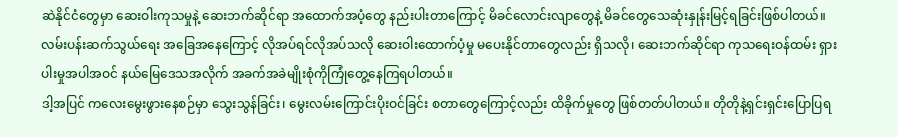ဆဲနိုင်ငံတွေမှာ ဆေးဝါးကုသမှုနဲ့ ဆေးဘက်ဆိုင်ရာ အထောက်အပံ့တွေ နည်းပါးတာကြောင့် မိခင်လောင်းလျာတွေနဲ့ မိခင်တွေသေဆုံးနှုန်းမြင့်ရခြင်းဖြစ်ပါတယ်။ လမ်းပန်းဆက်သွယ်ရေး အခြေအနေကြောင့် လိုအပ်ရင်လိုအပ်သလို ဆေးဝါးထောက်ပံ့မှု မပေးနိုင်တာတွေလည်း ရှိသလို၊ ဆေးဘက်ဆိုင်ရာ ကုသရေးဝန်ထမ်း ရှားပါးမှုအပါအဝင် နယ်မြေဒေသအလိုက် အခက်အခဲမျိုးစုံကိုကြုံတွေ့နေကြရပါတယ်။
ဒါ့အပြင် ကလေးမွေးဖွားနေစဉ်မှာ သွေးသွန်ခြင်း၊ မွေးလမ်းကြောင်းပိုးဝင်ခြင်း စတာတွေကြောင့်လည်း ထိခိုက်မှုတွေ ဖြစ်တတ်ပါတယ်။ တိုတိုနဲ့ရှင်းရှင်းပြောပြရ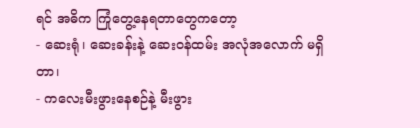ရင် အဓိက ကြုံတွေ့နေရတာတွေကတော့
- ဆေးရုံ၊ ဆေးခန်းနဲ့ ဆေးဝန်ထမ်း အလုံအလောက် မရှိတာ၊
- ကလေးမီးဖွားနေစဉ်နဲ့ မီးဖွား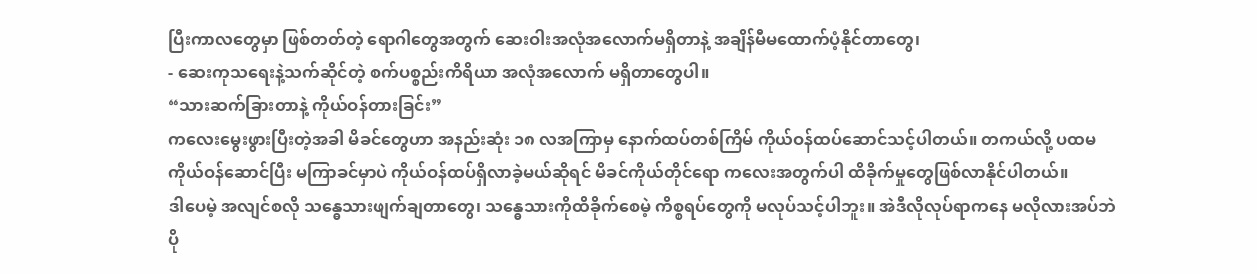ပြီးကာလတွေမှာ ဖြစ်တတ်တဲ့ ရောဂါတွေအတွက် ဆေးဝါးအလုံအလောက်မရှိတာနဲ့ အချိန်မီမထောက်ပံ့နိုင်တာတွေ၊
- ဆေးကုသရေးနဲ့သက်ဆိုင်တဲ့ စက်ပစ္စည်းကိရိယာ အလုံအလောက် မရှိတာတွေပါ။
“သားဆက်ခြားတာနဲ့ ကိုယ်ဝန်တားခြင်း”
ကလေးမွေးဖွားပြီးတဲ့အခါ မိခင်တွေဟာ အနည်းဆုံး ၁၈ လအကြာမှ နောက်ထပ်တစ်ကြိမ် ကိုယ်ဝန်ထပ်ဆောင်သင့်ပါတယ်။ တကယ်လို့ ပထမကိုယ်ဝန်ဆောင်ပြီး မကြာခင်မှာပဲ ကိုယ်ဝန်ထပ်ရှိလာခဲ့မယ်ဆိုရင် မိခင်ကိုယ်တိုင်ရော ကလေးအတွက်ပါ ထိခိုက်မှုတွေဖြစ်လာနိုင်ပါတယ်။
ဒါပေမဲ့ အလျင်စလို သန္ဓေသားဖျက်ချတာတွေ၊ သန္ဓေသားကိုထိခိုက်စေမဲ့ ကိစ္စရပ်တွေကို မလုပ်သင့်ပါဘူး။ အဲဒီလိုလုပ်ရာကနေ မလိုလားအပ်ဘဲ ပို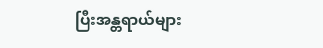ပြီးအန္တရာယ်များ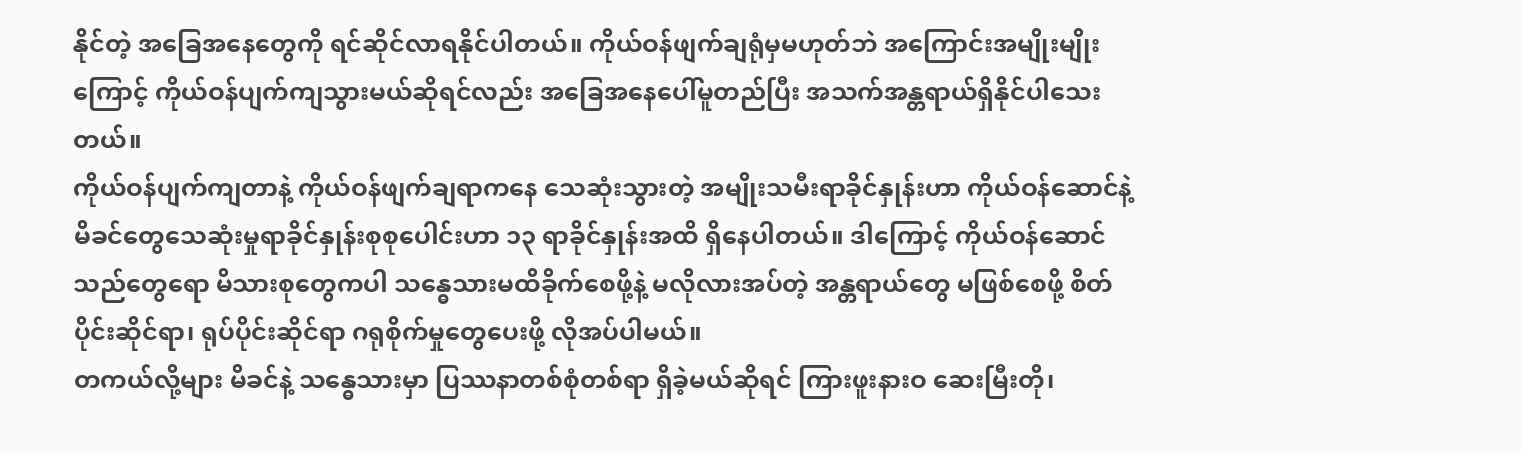နိုင်တဲ့ အခြေအနေတွေကို ရင်ဆိုင်လာရနိုင်ပါတယ်။ ကိုယ်ဝန်ဖျက်ချရုံမှမဟုတ်ဘဲ အကြောင်းအမျိုးမျိုးကြောင့် ကိုယ်ဝန်ပျက်ကျသွားမယ်ဆိုရင်လည်း အခြေအနေပေါ်မူတည်ပြီး အသက်အန္တရာယ်ရှိနိုင်ပါသေးတယ်။
ကိုယ်ဝန်ပျက်ကျတာနဲ့ ကိုယ်ဝန်ဖျက်ချရာကနေ သေဆုံးသွားတဲ့ အမျိုးသမီးရာခိုင်နှုန်းဟာ ကိုယ်ဝန်ဆောင်နဲ့ မိခင်တွေသေဆုံးမှုရာခိုင်နှုန်းစုစုပေါင်းဟာ ၁၃ ရာခိုင်နှုန်းအထိ ရှိနေပါတယ်။ ဒါကြောင့် ကိုယ်ဝန်ဆောင်သည်တွေရော မိသားစုတွေကပါ သန္ဓေသားမထိခိုက်စေဖို့နဲ့ မလိုလားအပ်တဲ့ အန္တရာယ်တွေ မဖြစ်စေဖို့ စိတ်ပိုင်းဆိုင်ရာ၊ ရုပ်ပိုင်းဆိုင်ရာ ဂရုစိုက်မှုတွေပေးဖို့ လိုအပ်ပါမယ်။
တကယ်လို့များ မိခင်နဲ့ သန္ဓေသားမှာ ပြဿနာတစ်စုံတစ်ရာ ရှိခဲ့မယ်ဆိုရင် ကြားဖူးနားဝ ဆေးမြီးတို၊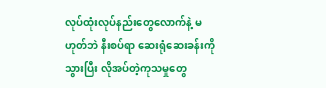လုပ်ထုံးလုပ်နည်းတွေလောက်နဲ့ မဟုတ်ဘဲ နီးစပ်ရာ ဆေးရုံဆေးခန်းကိုသွားပြီး လိုအပ်တဲ့ကုသမှုတွေ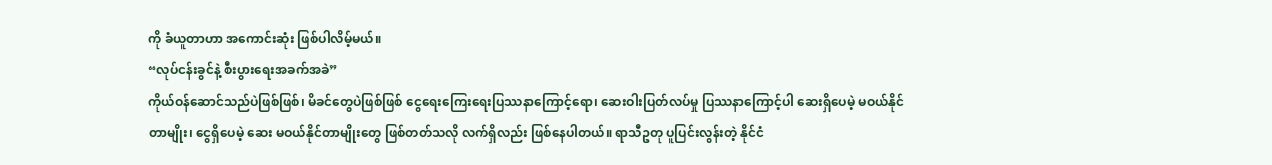ကို ခံယူတာဟာ အကောင်းဆုံး ဖြစ်ပါလိမ့်မယ်။
“လုပ်ငန်းခွင်နဲ့ စီးပွားရေးအခက်အခဲ”
ကိုယ်ဝန်ဆောင်သည်ပဲဖြစ်ဖြစ်၊ မိခင်တွေပဲဖြစ်ဖြစ် ငွေရေးကြေးရေးပြဿနာကြောင့်ရော၊ ဆေးဝါးပြတ်လပ်မှု ပြဿနာကြောင့်ပါ ဆေးရှိပေမဲ့ မဝယ်နိုင်တာမျိုး၊ ငွေရှိပေမဲ့ ဆေး မဝယ်နိုင်တာမျိုးတွေ ဖြစ်တတ်သလို လက်ရှိလည်း ဖြစ်နေပါတယ်။ ရာသီဥတု ပူပြင်းလွန်းတဲ့ နိုင်ငံ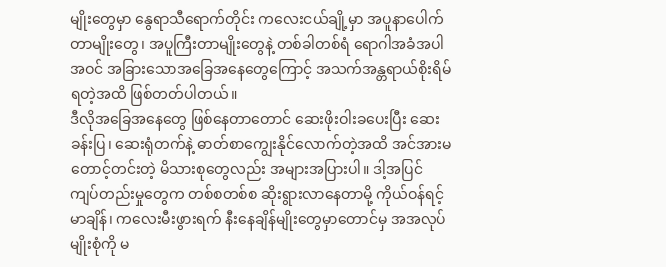မျိုးတွေမှာ နွေရာသီရောက်တိုင်း ကလေးငယ်ချို့မှာ အပူနာပေါက်တာမျိုးတွေ၊ အပူကြီးတာမျိုးတွေနဲ့ တစ်ခါတစ်ရံ ရောဂါအခံအပါအဝင် အခြားသောအခြေအနေတွေကြောင့် အသက်အန္တရာယ်စိုးရိမ်ရတဲ့အထိ ဖြစ်တတ်ပါတယ်။
ဒီလိုအခြေအနေတွေ ဖြစ်နေတာတောင် ဆေးဖိုးဝါးခပေးပြီး ဆေးခန်းပြ၊ ဆေးရုံတက်နဲ့ ဓာတ်စာကျွေးနိုင်လောက်တဲ့အထိ အင်အားမတောင့်တင်းတဲ့ မိသားစုတွေလည်း အများအပြားပါ။ ဒါ့အပြင် ကျပ်တည်းမှုတွေက တစ်စတစ်စ ဆိုးရွားလာနေတာမို့ ကိုယ်ဝန်ရင့်မာချိန်၊ ကလေးမီးဖွားရက် နီးနေချိန်မျိုးတွေမှာတောင်မှ အအလုပ်မျိုးစုံကို မ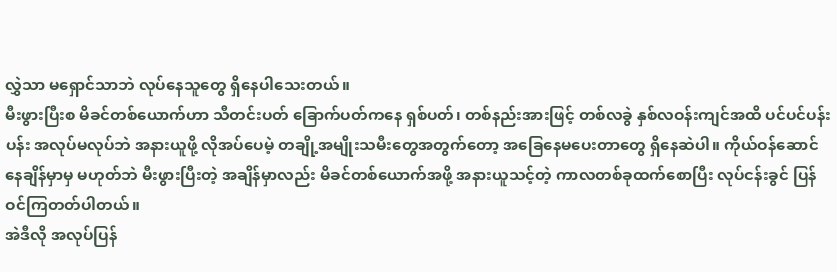လွှဲသာ မရှောင်သာဘဲ လုပ်နေသူတွေ ရှိနေပါသေးတယ်။
မီးဖွားပြီးစ မိခင်တစ်ယောက်ဟာ သီတင်းပတ် ခြောက်ပတ်ကနေ ရှစ်ပတ်၊ တစ်နည်းအားဖြင့် တစ်လခွဲ နှစ်လဝန်းကျင်အထိ ပင်ပင်ပန်းပန်း အလုပ်မလုပ်ဘဲ အနားယူဖို့ လိုအပ်ပေမဲ့ တချို့အမျိုးသမီးတွေအတွက်တော့ အခြေနေမပေးတာတွေ ရှိနေဆဲပါ။ ကိုယ်ဝန်ဆောင်နေချိန်မှာမှ မဟုတ်ဘဲ မီးဖွားပြီးတဲ့ အချိန်မှာလည်း မိခင်တစ်ယောက်အဖို့ အနားယူသင့်တဲ့ ကာလတစ်ခုထက်စောပြီး လုပ်ငန်းခွင် ပြန်ဝင်ကြတတ်ပါတယ်။
အဲဒီလို အလုပ်ပြန်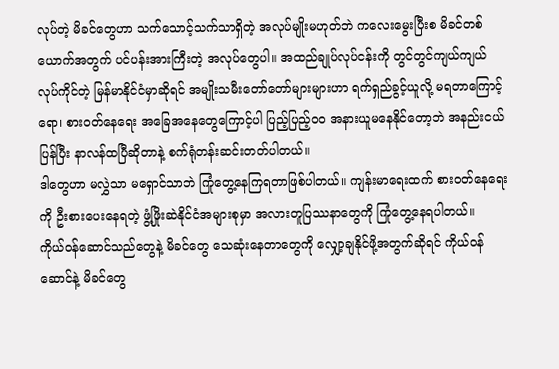လုပ်တဲ့ မိခင်တွေဟာ သက်သောင့်သက်သာရှိတဲ့ အလုပ်မျိုးမဟုတ်ဘဲ ကလေးမွေးပြီးစ မိခင်တစ်ယောက်အတွက် ပင်ပန်းအားကြီးတဲ့ အလုပ်တွေပါ။ အထည်ချုပ်လုပ်ငန်းကို တွင်တွင်ကျယ်ကျယ် လုပ်ကိုင်တဲ့ မြန်မာနိုင်ငံမှာဆိုရင် အမျိုးသမီးတော်တော်များများဟာ ရက်ရှည်ခွင့်ယူလို့ မရတာကြောင့်ရော၊ စားဝတ်နေရေး အခြေအနေတွေကြောင့်ပါ ပြည့်ပြည့်ဝဝ အနားယူမနေနိုင်တော့ဘဲ အနည်းငယ်ပြန်ပြီး နာလန်ထပြီဆိုတာနဲ့ စက်ရုံတန်းဆင်းတတ်ပါတယ်။
ဒါတွေဟာ မလွှဲသာ မရှောင်သာဘဲ ကြုံတွေ့နေကြရတာဖြစ်ပါတယ်။ ကျန်းမာရေးထက် စားဝတ်နေရေးကို ဦးစားပေးနေရတဲ့ ဖွံ့ဖြိုးဆဲနိုင်ငံအများစုမှာ အလားတူပြဿနာတွေကို ကြုံတွေ့နေရပါတယ်။
ကိုယ်ဝန်ဆောင်သည်တွေနဲ့ မိခင်တွေ သေဆုံးနေတာတွေကို လျှော့ချနိုင်ဖို့အတွက်ဆိုရင် ကိုယ်ဝန်ဆောင်နဲ့ မိခင်တွေ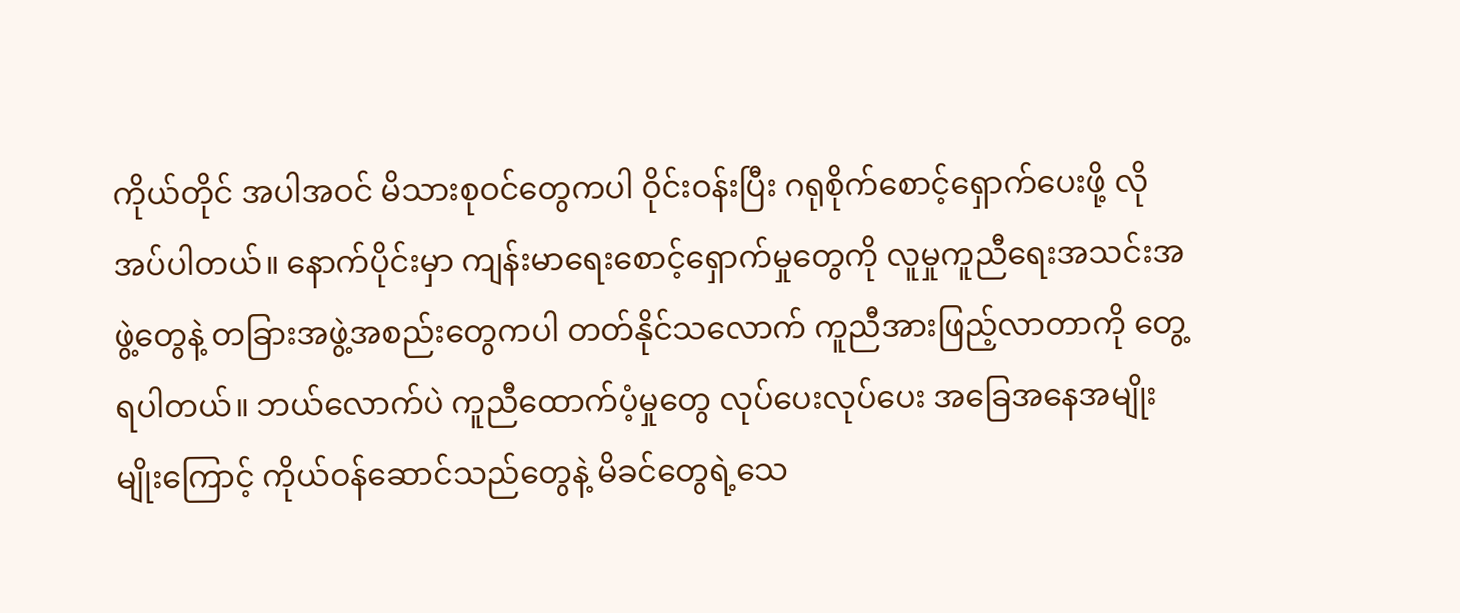ကိုယ်တိုင် အပါအဝင် မိသားစုဝင်တွေကပါ ဝိုင်းဝန်းပြီး ဂရုစိုက်စောင့်ရှောက်ပေးဖို့ လိုအပ်ပါတယ်။ နောက်ပိုင်းမှာ ကျန်းမာရေးစောင့်ရှောက်မှုတွေကို လူမှုကူညီရေးအသင်းအဖွဲ့တွေနဲ့ တခြားအဖွဲ့အစည်းတွေကပါ တတ်နိုင်သလောက် ကူညီအားဖြည့်လာတာကို တွေ့ရပါတယ်။ ဘယ်လောက်ပဲ ကူညီထောက်ပံ့မှုတွေ လုပ်ပေးလုပ်ပေး အခြေအနေအမျိုးမျိုးကြောင့် ကိုယ်ဝန်ဆောင်သည်တွေနဲ့ မိခင်တွေရဲ့သေ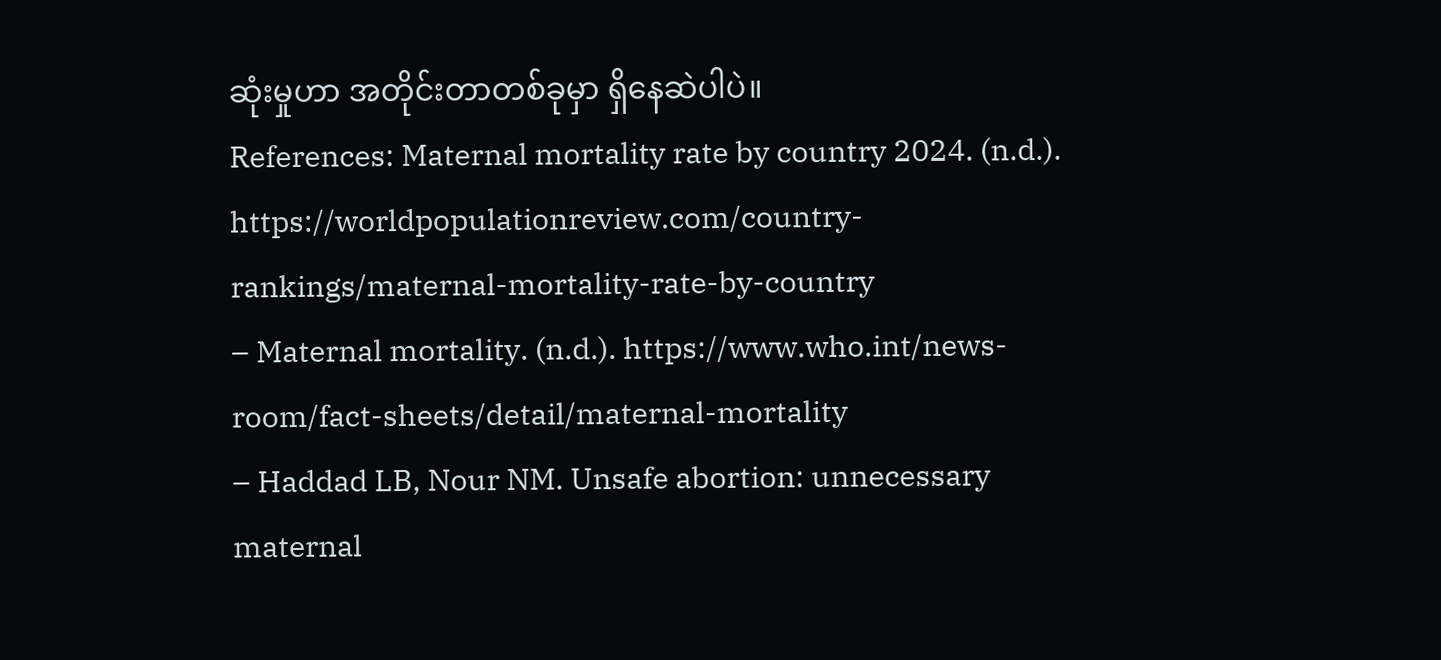ဆုံးမှုဟာ အတိုင်းတာတစ်ခုမှာ ရှိနေဆဲပါပဲ။
References: Maternal mortality rate by country 2024. (n.d.). https://worldpopulationreview.com/country-rankings/maternal-mortality-rate-by-country
– Maternal mortality. (n.d.). https://www.who.int/news-room/fact-sheets/detail/maternal-mortality
– Haddad LB, Nour NM. Unsafe abortion: unnecessary maternal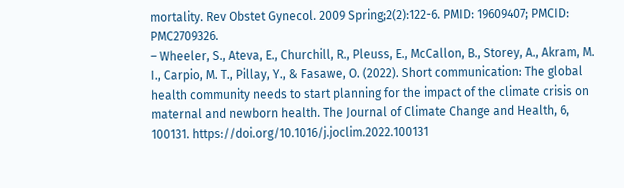mortality. Rev Obstet Gynecol. 2009 Spring;2(2):122-6. PMID: 19609407; PMCID: PMC2709326.
– Wheeler, S., Ateva, E., Churchill, R., Pleuss, E., McCallon, B., Storey, A., Akram, M. I., Carpio, M. T., Pillay, Y., & Fasawe, O. (2022). Short communication: The global health community needs to start planning for the impact of the climate crisis on maternal and newborn health. The Journal of Climate Change and Health, 6, 100131. https://doi.org/10.1016/j.joclim.2022.100131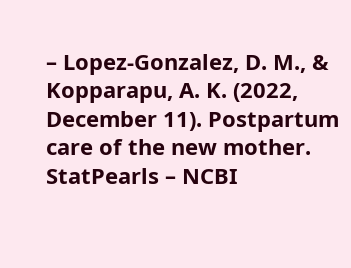– Lopez-Gonzalez, D. M., & Kopparapu, A. K. (2022, December 11). Postpartum care of the new mother. StatPearls – NCBI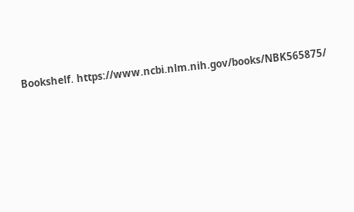Bookshelf. https://www.ncbi.nlm.nih.gov/books/NBK565875/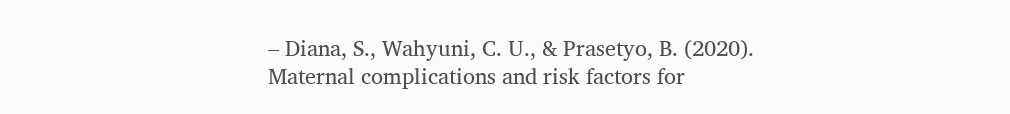– Diana, S., Wahyuni, C. U., & Prasetyo, B. (2020). Maternal complications and risk factors for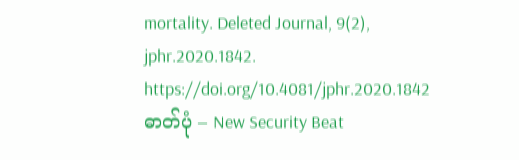mortality. Deleted Journal, 9(2), jphr.2020.1842. https://doi.org/10.4081/jphr.2020.1842
ဓာတ်ပုံ – New Security Beat